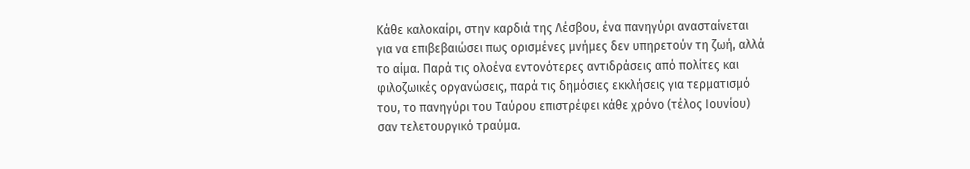Κάθε καλοκαίρι, στην καρδιά της Λέσβου, ένα πανηγύρι ανασταίνεται για να επιβεβαιώσει πως ορισμένες μνήμες δεν υπηρετούν τη ζωή, αλλά το αίμα. Παρά τις ολοένα εντονότερες αντιδράσεις από πολίτες και φιλοζωικές οργανώσεις, παρά τις δημόσιες εκκλήσεις για τερματισμό του, το πανηγύρι του Ταύρου επιστρέφει κάθε χρόνο (τέλος Ιουνίου) σαν τελετουργικό τραύμα.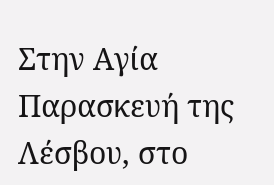Στην Αγία Παρασκευή της Λέσβου, στο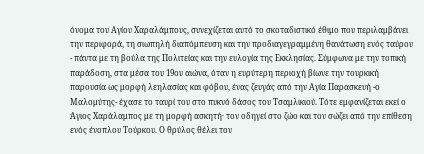όνομα του Αγίου Χαραλάμπους, συνεχίζεται αυτό το σκοταδιστικό έθιμο που περιλαμβάνει την περιφορά, τη σιωπηλή διαπόμπευση και την προδιαγεγραμμένη θανάτωση ενός ταύρου - πάντα με τη βούλα της Πολιτείας και την ευλογία της Εκκλησίας. Σύμφωνα με την τοπική παράδοση, στα μέσα του 19ου αιώνα, όταν η ευρύτερη περιοχή βίωνε την τουρκική παρουσία ως μορφή λεηλασίας και φόβου, ένας ζευγάς από την Αγία Παρασκευή -ο Μαλομύτης- έχασε το ταυρί του στο πυκνό δάσος του Τσαμλικιού. Τότε εμφανίζεται εκεί ο Άγιος Χαράλαμπος με τη μορφή ασκητή· τον οδηγεί στο ζώο και τον σώζει από την επίθεση ενός ένοπλου Τούρκου. Ο θρύλος θέλει τον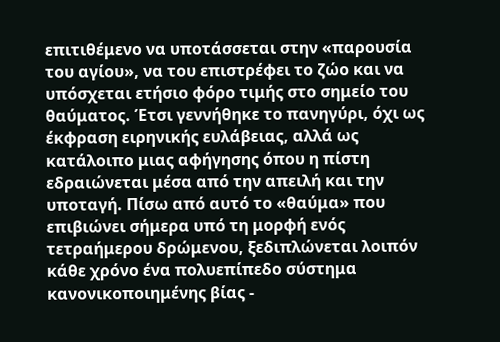επιτιθέμενο να υποτάσσεται στην «παρουσία του αγίου», να του επιστρέφει το ζώο και να υπόσχεται ετήσιο φόρο τιμής στο σημείο του θαύματος. Έτσι γεννήθηκε το πανηγύρι, όχι ως έκφραση ειρηνικής ευλάβειας, αλλά ως κατάλοιπο μιας αφήγησης όπου η πίστη εδραιώνεται μέσα από την απειλή και την υποταγή. Πίσω από αυτό το «θαύμα» που επιβιώνει σήμερα υπό τη μορφή ενός τετραήμερου δρώμενου, ξεδιπλώνεται λοιπόν κάθε χρόνο ένα πολυεπίπεδο σύστημα κανονικοποιημένης βίας -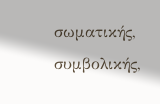σωματικής, συμβολικής,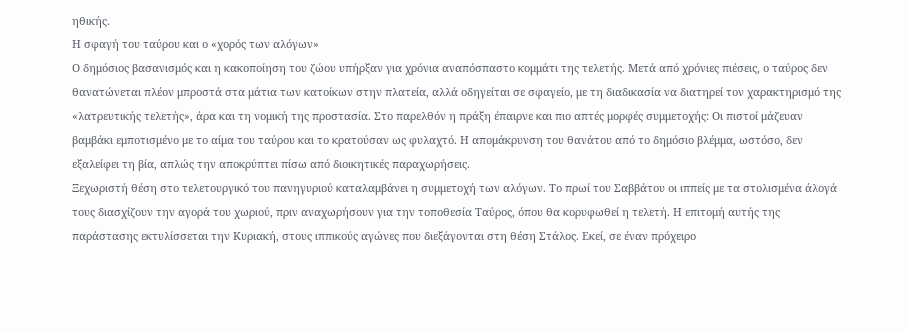ηθικής.
Η σφαγή του ταύρου και ο «χορός των αλόγων»
Ο δημόσιος βασανισμός και η κακοποίηση του ζώου υπήρξαν για χρόνια αναπόσπαστο κομμάτι της τελετής. Μετά από χρόνιες πιέσεις, ο ταύρος δεν θανατώνεται πλέον μπροστά στα μάτια των κατοίκων στην πλατεία, αλλά οδηγείται σε σφαγείο, με τη διαδικασία να διατηρεί τον χαρακτηρισμό της «λατρευτικής τελετής», άρα και τη νομική της προστασία. Στο παρελθόν η πράξη έπαιρνε και πιο απτές μορφές συμμετοχής: Οι πιστοί μάζευαν βαμβάκι εμποτισμένο με το αίμα του ταύρου και το κρατούσαν ως φυλαχτό. Η απομάκρυνση του θανάτου από το δημόσιο βλέμμα, ωστόσο, δεν εξαλείφει τη βία, απλώς την αποκρύπτει πίσω από διοικητικές παραχωρήσεις.
Ξεχωριστή θέση στο τελετουργικό του πανηγυριού καταλαμβάνει η συμμετοχή των αλόγων. Το πρωί του Σαββάτου οι ιππείς με τα στολισμένα άλογά τους διασχίζουν την αγορά του χωριού, πριν αναχωρήσουν για την τοποθεσία Ταύρος, όπου θα κορυφωθεί η τελετή. Η επιτομή αυτής της παράστασης εκτυλίσσεται την Κυριακή, στους ιππικούς αγώνες που διεξάγονται στη θέση Στάλος. Εκεί, σε έναν πρόχειρο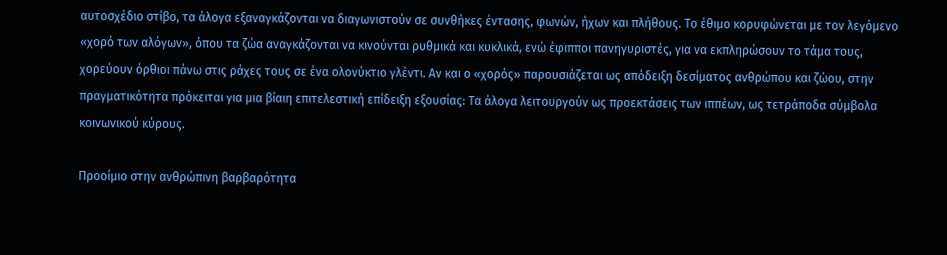αυτοσχέδιο στίβο, τα άλογα εξαναγκάζονται να διαγωνιστούν σε συνθήκες έντασης, φωνών, ήχων και πλήθους. Το έθιμο κορυφώνεται με τον λεγόμενο «χορό των αλόγων», όπου τα ζώα αναγκάζονται να κινούνται ρυθμικά και κυκλικά, ενώ έφιπποι πανηγυριστές, για να εκπληρώσουν το τάμα τους, χορεύουν όρθιοι πάνω στις ράχες τους σε ένα ολονύκτιο γλέντι. Αν και ο «χορός» παρουσιάζεται ως απόδειξη δεσίματος ανθρώπου και ζώου, στην πραγματικότητα πρόκειται για μια βίαιη επιτελεστική επίδειξη εξουσίας: Τα άλογα λειτουργούν ως προεκτάσεις των ιππέων, ως τετράποδα σύμβολα κοινωνικού κύρους.

Προοίμιο στην ανθρώπινη βαρβαρότητα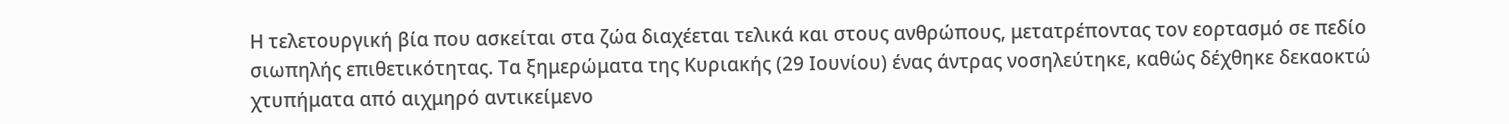Η τελετουργική βία που ασκείται στα ζώα διαχέεται τελικά και στους ανθρώπους, μετατρέποντας τον εορτασμό σε πεδίο σιωπηλής επιθετικότητας. Τα ξημερώματα της Κυριακής (29 Ιουνίου) ένας άντρας νοσηλεύτηκε, καθώς δέχθηκε δεκαοκτώ χτυπήματα από αιχμηρό αντικείμενο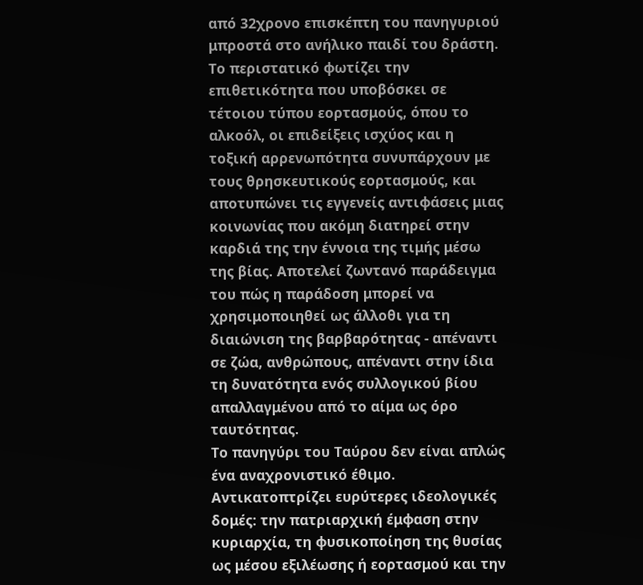από 32χρονο επισκέπτη του πανηγυριού μπροστά στο ανήλικο παιδί του δράστη. Το περιστατικό φωτίζει την επιθετικότητα που υποβόσκει σε τέτοιου τύπου εορτασμούς, όπου το αλκοόλ, οι επιδείξεις ισχύος και η τοξική αρρενωπότητα συνυπάρχουν με τους θρησκευτικούς εορτασμούς, και αποτυπώνει τις εγγενείς αντιφάσεις μιας κοινωνίας που ακόμη διατηρεί στην καρδιά της την έννοια της τιμής μέσω της βίας. Αποτελεί ζωντανό παράδειγμα του πώς η παράδοση μπορεί να χρησιμοποιηθεί ως άλλοθι για τη διαιώνιση της βαρβαρότητας - απέναντι σε ζώα, ανθρώπους, απέναντι στην ίδια τη δυνατότητα ενός συλλογικού βίου απαλλαγμένου από το αίμα ως όρο ταυτότητας.
Το πανηγύρι του Ταύρου δεν είναι απλώς ένα αναχρονιστικό έθιμο. Αντικατοπτρίζει ευρύτερες ιδεολογικές δομές: την πατριαρχική έμφαση στην κυριαρχία, τη φυσικοποίηση της θυσίας ως μέσου εξιλέωσης ή εορτασμού και την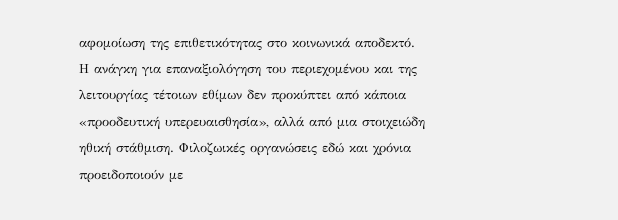αφομοίωση της επιθετικότητας στο κοινωνικά αποδεκτό. Η ανάγκη για επαναξιολόγηση του περιεχομένου και της λειτουργίας τέτοιων εθίμων δεν προκύπτει από κάποια «προοδευτική υπερευαισθησία», αλλά από μια στοιχειώδη ηθική στάθμιση. Φιλοζωικές οργανώσεις εδώ και χρόνια προειδοποιούν με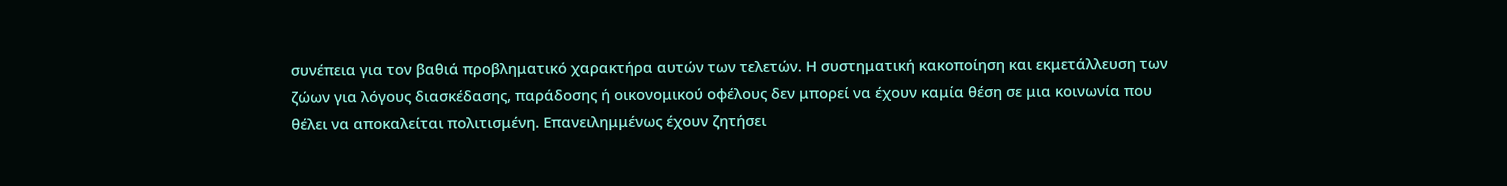συνέπεια για τον βαθιά προβληματικό χαρακτήρα αυτών των τελετών. Η συστηματική κακοποίηση και εκμετάλλευση των ζώων για λόγους διασκέδασης, παράδοσης ή οικονομικού οφέλους δεν μπορεί να έχουν καμία θέση σε μια κοινωνία που θέλει να αποκαλείται πολιτισμένη. Επανειλημμένως έχουν ζητήσει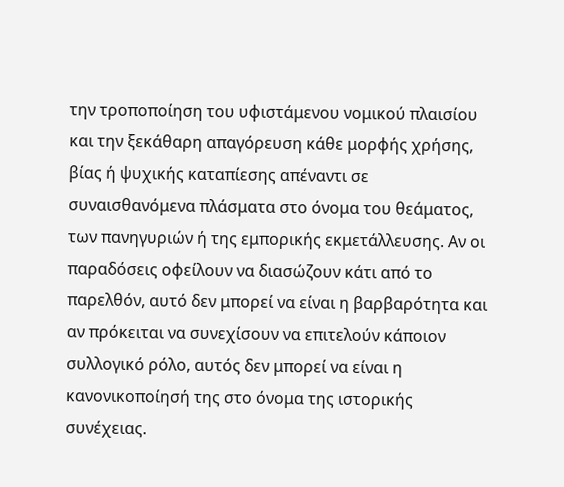την τροποποίηση του υφιστάμενου νομικού πλαισίου και την ξεκάθαρη απαγόρευση κάθε μορφής χρήσης, βίας ή ψυχικής καταπίεσης απέναντι σε συναισθανόμενα πλάσματα στο όνομα του θεάματος, των πανηγυριών ή της εμπορικής εκμετάλλευσης. Αν οι παραδόσεις οφείλουν να διασώζουν κάτι από το παρελθόν, αυτό δεν μπορεί να είναι η βαρβαρότητα και αν πρόκειται να συνεχίσουν να επιτελούν κάποιον συλλογικό ρόλο, αυτός δεν μπορεί να είναι η κανονικοποίησή της στο όνομα της ιστορικής συνέχειας.